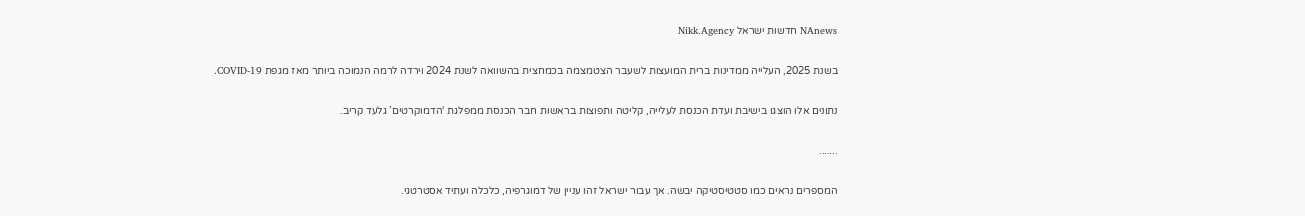NAnews חדשות ישראל Nikk.Agency

בשנת 2025, העלייה ממדינות ברית המועצות לשעבר הצטמצמה בכמחצית בהשוואה לשנת 2024 וירדה לרמה הנמוכה ביותר מאז מגפת COVID-19.

נתונים אלו הוצגו בישיבת ועדת הכנסת לעלייה, קליטה ותפוצות בראשות חבר הכנסת ממפלגת ‘הדמוקרטים’ גלעד קריב.

.......

המספרים נראים כמו סטטיסטיקה יבשה. אך עבור ישראל זהו עניין של דמוגרפיה, כלכלה ועתיד אסטרטגי.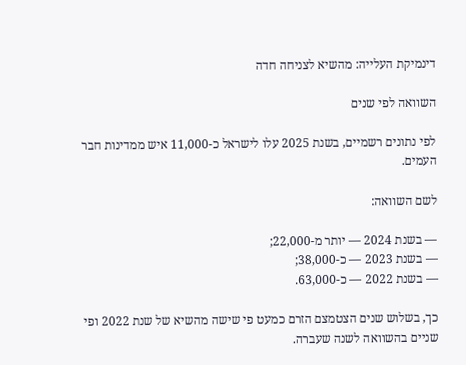דינמיקת העלייה: מהשיא לצניחה חדה

השוואה לפי שנים

לפי נתונים רשמיים, בשנת 2025 עלו לישראל כ-11,000 איש ממדינות חבר העמים.

לשם השוואה:

— בשנת 2024 — יותר מ-22,000;
— בשנת 2023 — כ-38,000;
— בשנת 2022 — כ-63,000.

כך, בשלוש שנים הצטמצם הזרם כמעט פי שישה מהשיא של שנת 2022 ופי שניים בהשוואה לשנה שעברה.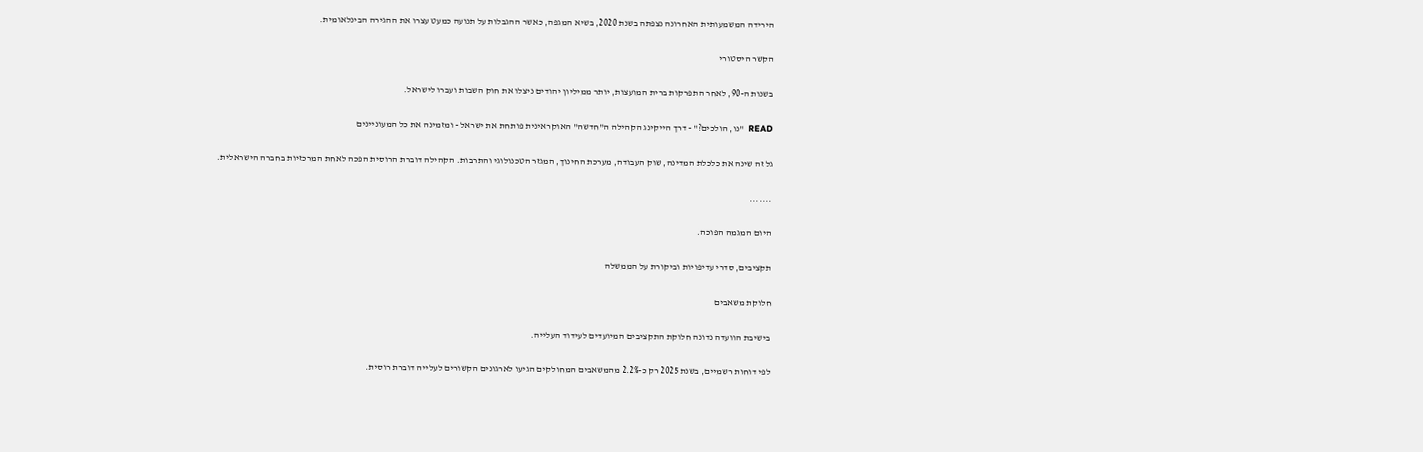הירידה המשמעותית האחרונה נצפתה בשנת 2020, בשיא המגפה, כאשר ההגבלות על תנועה כמעט עצרו את ההגירה הבינלאומית.

הקשר היסטורי

בשנות ה-90, לאחר התפרקות ברית המועצות, יותר ממיליון יהודים ניצלו את חוק השבות ועברו לישראל.

READ  "נו, הולכים?" - דרך הייקינג הקהילה ה"חדשה" האוקראינית פותחת את ישראל - ומזמינה את כל המעוניינים

גל זה שינה את כלכלת המדינה, שוק העבודה, מערכת החינוך, המגזר הטכנולוגי והתרבות. הקהילה דוברת הרוסית הפכה לאחת המרכזיות בחברה הישראלית.

.......

היום המגמה הפוכה.

תקציבים, סדרי עדיפויות וביקורת על הממשלה

חלוקת משאבים

בישיבת הוועדה נדונה חלוקת התקציבים המיועדים לעידוד העלייה.

לפי דוחות רשמיים, בשנת 2025 רק כ-2.2% מהמשאבים המחולקים הגיעו לארגונים הקשורים לעלייה דוברת רוסית.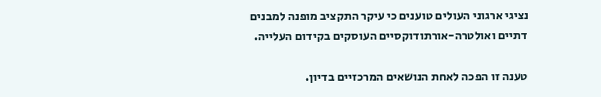נציגי ארגוני העולים טוענים כי עיקר התקציב מופנה למבנים דתיים ואולטרה-אורתודוקסיים העוסקים בקידום העלייה.

טענה זו הפכה לאחת הנושאים המרכזיים בדיון.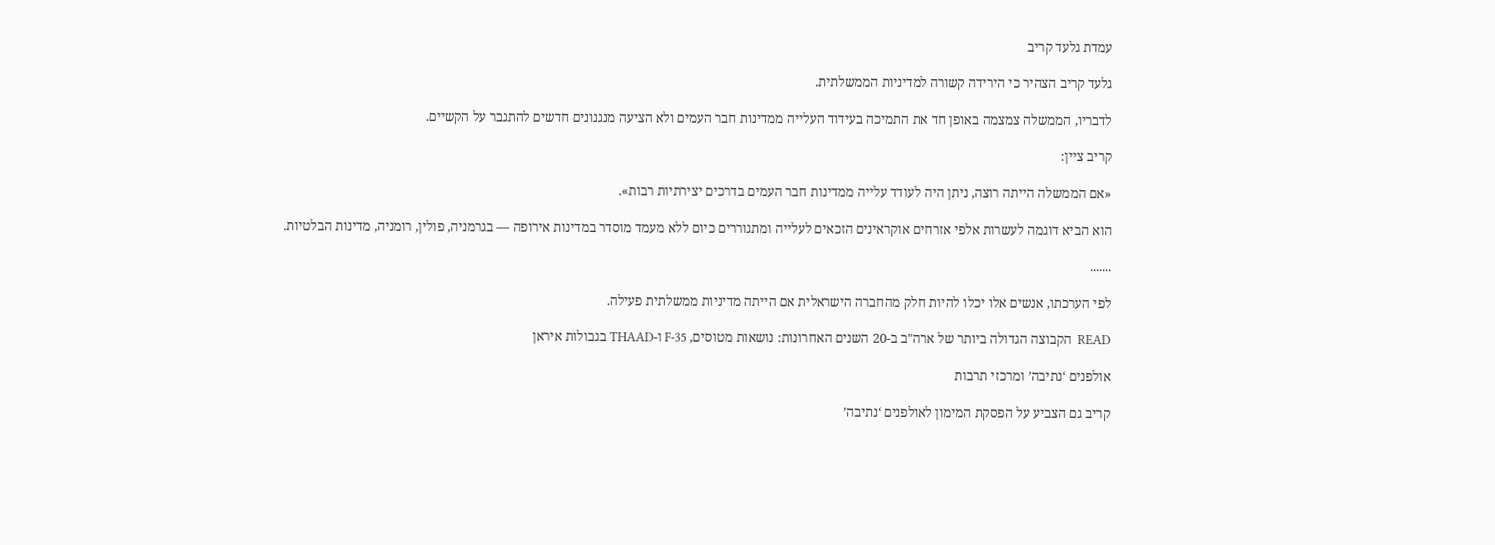עמדת גלעד קריב

גלעד קריב הצהיר כי הירידה קשורה למדיניות הממשלתית.

לדבריו, הממשלה צמצמה באופן חד את התמיכה בעידוד העלייה ממדינות חבר העמים ולא הציעה מנגנונים חדשים להתגבר על הקשיים.

קריב ציין:

«אם הממשלה הייתה רוצה, ניתן היה לעודד עלייה ממדינות חבר העמים בדרכים יצירתיות רבות».

הוא הביא דוגמה לעשרות אלפי אזרחים אוקראינים הזכאים לעלייה ומתגוררים כיום ללא מעמד מוסדר במדינות אירופה — בגרמניה, פולין, רומניה, מדינות הבלטיות.

.......

לפי הערכתו, אנשים אלו יכלו להיות חלק מהחברה הישראלית אם הייתה מדיניות ממשלתית פעילה.

READ  הקבוצה הגדולה ביותר של ארה"ב ב-20 השנים האחרונות: נושאות מטוסים, F-35 ו-THAAD בגבולות איראן

אולפנים ‘נתיבה’ ומרכזי תרבות

קריב גם הצביע על הפסקת המימון לאולפנים ‘נתיבה’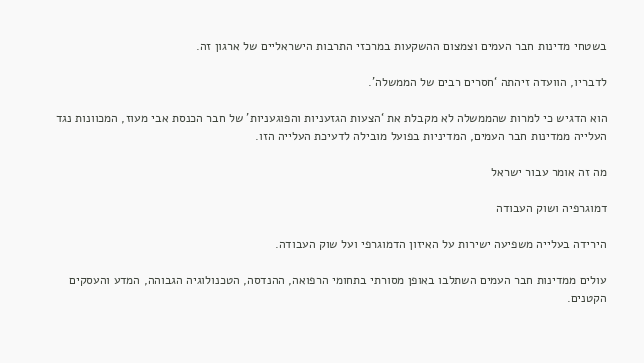בשטחי מדינות חבר העמים וצמצום ההשקעות במרכזי התרבות הישראליים של ארגון זה.

לדבריו, הוועדה זיהתה ‘חסרים רבים של הממשלה’.

הוא הדגיש כי למרות שהממשלה לא מקבלת את ‘הצעות הגזעניות והפוגעניות’ של חבר הכנסת אבי מעוז, המכוונות נגד העלייה ממדינות חבר העמים, המדיניות בפועל מובילה לדעיכת העלייה הזו.

מה זה אומר עבור ישראל

דמוגרפיה ושוק העבודה

הירידה בעלייה משפיעה ישירות על האיזון הדמוגרפי ועל שוק העבודה.

עולים ממדינות חבר העמים השתלבו באופן מסורתי בתחומי הרפואה, ההנדסה, הטכנולוגיה הגבוהה, המדע והעסקים הקטנים.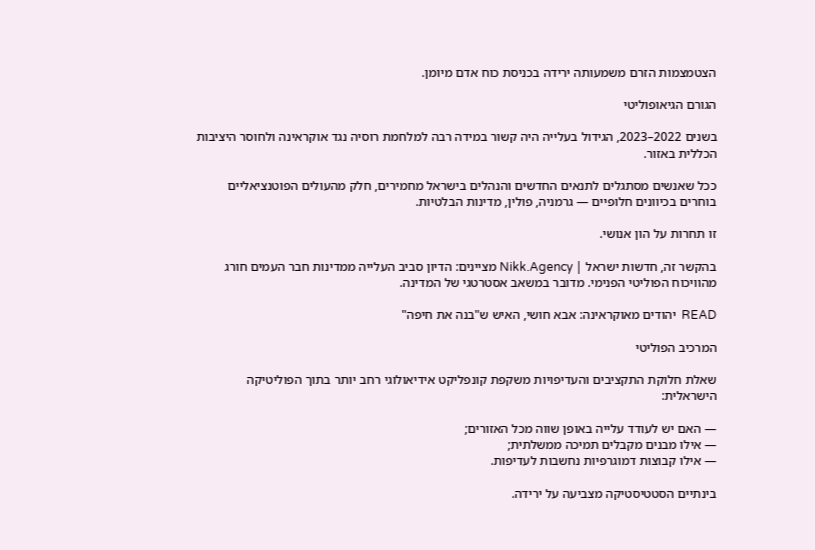הצטמצמות הזרם משמעותה ירידה בכניסת כוח אדם מיומן.

הגורם הגיאופוליטי

בשנים 2022–2023, הגידול בעלייה היה קשור במידה רבה למלחמת רוסיה נגד אוקראינה ולחוסר היציבות הכללית באזור.

ככל שאנשים מסתגלים לתנאים החדשים והנהלים בישראל מחמירים, חלק מהעולים הפוטנציאליים בוחרים בכיוונים חלופיים — גרמניה, פולין, מדינות הבלטיות.

זו תחרות על הון אנושי.

בהקשר זה, חדשות ישראל | Nikk.Agency מציינים: הדיון סביב העלייה ממדינות חבר העמים חורג מהוויכוח הפוליטי הפנימי. מדובר במשאב אסטרטגי של המדינה.

READ  יהודים מאוקראינה: אבא חושי, האיש ש"בנה את חיפה"

המרכיב הפוליטי

שאלת חלוקת התקציבים והעדיפויות משקפת קונפליקט אידיאולוגי רחב יותר בתוך הפוליטיקה הישראלית:

— האם יש לעודד עלייה באופן שווה מכל האזורים;
— אילו מבנים מקבלים תמיכה ממשלתית;
— אילו קבוצות דמוגרפיות נחשבות לעדיפות.

בינתיים הסטטיסטיקה מצביעה על ירידה.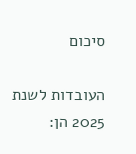סיכום

העובדות לשנת 2025 הן: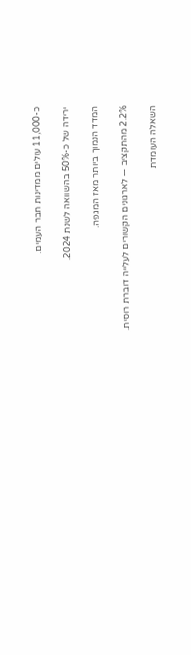כ-11,000 עולים ממדינות חבר העמים.

ירידה של כ-50% בהשוואה לשנת 2024.

המדד הנמוך ביותר מאז המגפה.

2.2% מהתקציב — לארגונים הקשורים לעלייה דוברת רוסית.

השאלה העומדת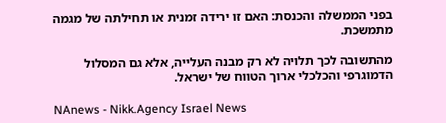בפני הממשלה והכנסת: האם זו ירידה זמנית או תחילתה של מגמה מתמשכת.

מהתשובה לכך תלויה לא רק מבנה העלייה, אלא גם המסלול הדמוגרפי והכלכלי ארוך הטווח של ישראל.

NAnews - Nikk.Agency Israel News